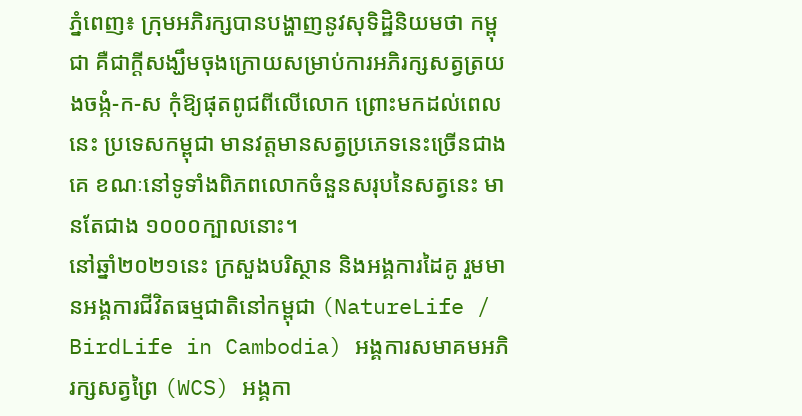ភ្នំពេញ៖ ក្រុមអភិរក្សបានបង្ហាញនូវសុទិដ្ឋិនិយមថា កម្ពុជា គឺជាក្តីសង្ឃឹមចុងក្រោយសម្រាប់ការអភិរក្សសត្វត្រយងចង្កំ-ក-ស កុំឱ្យផុតពូជពីលើលោក ព្រោះមកដល់ពេលនេះ ប្រទេសកម្ពុជា មានវត្តមានសត្វប្រភេទនេះច្រើនជាងគេ ខណៈនៅទូទាំងពិភពលោកចំនួនសរុបនៃសត្វនេះ មានតែជាង ១០០០ក្បាលនោះ។
នៅឆ្នាំ២០២១នេះ ក្រសួងបរិស្ថាន និងអង្គការដៃគូ រួមមានអង្គការជីវិតធម្មជាតិនៅកម្ពុជា (NatureLife / BirdLife in Cambodia) អង្គការសមាគមអភិរក្សសត្វព្រៃ (WCS) អង្គកា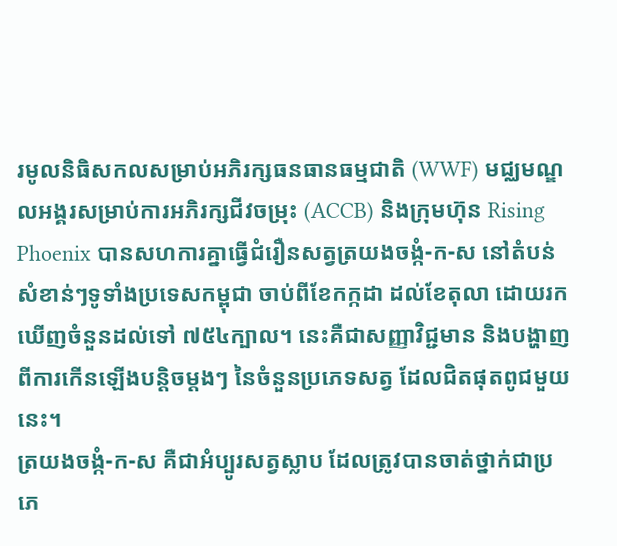រមូលនិធិសកលសម្រាប់អភិរក្សធនធានធម្មជាតិ (WWF) មជ្ឈមណ្ឌលអង្គរសម្រាប់ការអភិរក្សជីវចម្រុះ (ACCB) និងក្រុមហ៊ុន Rising Phoenix បានសហការគ្នាធ្វើជំរឿនសត្វត្រយងចង្កំ-ក-ស នៅតំបន់សំខាន់ៗទូទាំងប្រទេសកម្ពុជា ចាប់ពីខែកក្កដា ដល់ខែតុលា ដោយរកឃើញចំនួនដល់ទៅ ៧៥៤ក្បាល។ នេះគឺជាសញ្ញាវិជ្ជមាន និងបង្ហាញពីការកើនឡើងបន្តិចម្តងៗ នៃចំនួនប្រភេទសត្វ ដែលជិតផុតពូជមួយនេះ។
ត្រយងចង្កំ-ក-ស គឺជាអំប្បូរសត្វស្លាប ដែលត្រូវបានចាត់ថ្នាក់ជាប្រភេ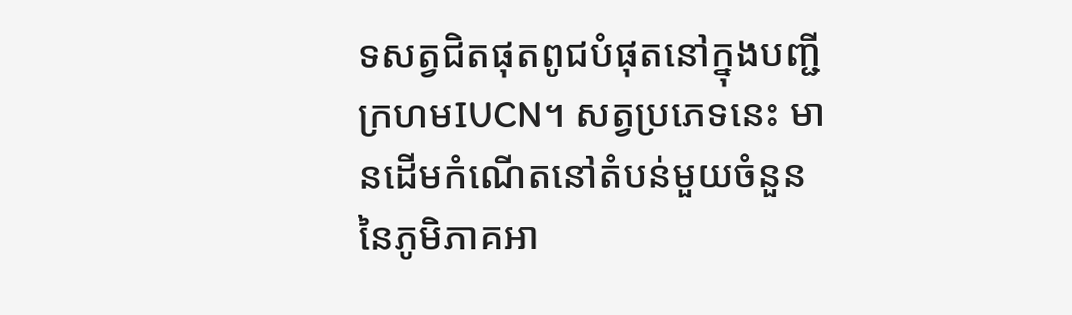ទសត្វជិតផុតពូជបំផុតនៅក្នុងបញ្ជីក្រហមIUCN។ សត្វប្រភេទនេះ មានដើមកំណើតនៅតំបន់មួយចំនួន នៃភូមិភាគអា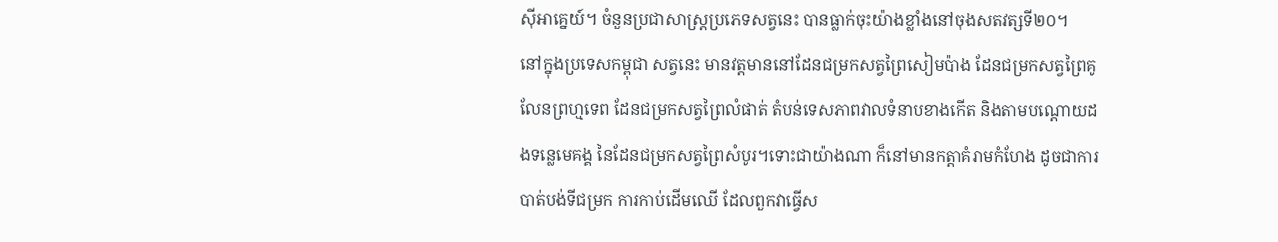ស៊ីអាគ្នេយ៍។ ចំនួនប្រជាសាស្រ្តប្រភេទសត្វនេះ បានធ្លាក់ចុះយ៉ាងខ្លាំងនៅចុងសតវត្សទី២០។
នៅក្នុងប្រទេសកម្ពុជា សត្វនេះ មានវត្តមាននៅដែនជម្រកសត្វព្រៃសៀមប៉ាង ដែនជម្រកសត្វព្រៃគូលែនព្រហ្មទេព ដែនជម្រកសត្វព្រៃលំផាត់ តំបន់ទេសភាពវាលទំនាបខាងកើត និងតាមបណ្តោយដងទន្លេមេគង្គ នៃដែនជម្រកសត្វព្រៃសំបូរ។ទោះជាយ៉ាងណា ក៏នៅមានកត្តាគំរាមកំហែង ដូចជាការបាត់បង់ទីជម្រក ការកាប់ដើមឈើ ដែលពួកវាធ្វើស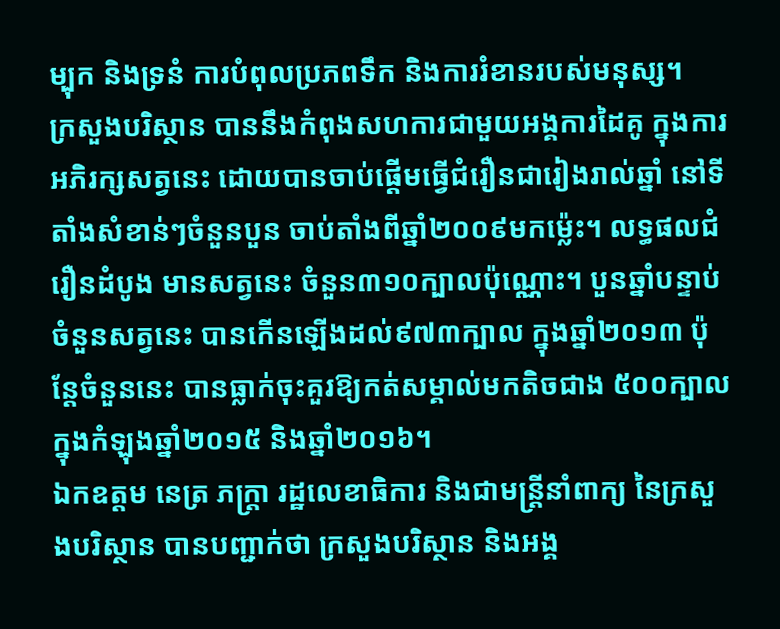ម្បុក និងទ្រនំ ការបំពុលប្រភពទឹក និងការរំខានរបស់មនុស្ស។
ក្រសួងបរិស្ថាន បាននឹងកំពុងសហការជាមួយអង្គការដៃគូ ក្នុងការអភិរក្សសត្វនេះ ដោយបានចាប់ផ្តើមធ្វើជំរឿនជារៀងរាល់ឆ្នាំ នៅទីតាំងសំខាន់ៗចំនួនបួន ចាប់តាំងពីឆ្នាំ២០០៩មកម្ល៉េះ។ លទ្ធផលជំរឿនដំបូង មានសត្វនេះ ចំនួន៣១០ក្បាលប៉ុណ្ណោះ។ បួនឆ្នាំបន្ទាប់ ចំនួនសត្វនេះ បានកើនឡើងដល់៩៧៣ក្បាល ក្នុងឆ្នាំ២០១៣ ប៉ុន្តែចំនួននេះ បានធ្លាក់ចុះគួរឱ្យកត់សម្គាល់មកតិចជាង ៥០០ក្បាល ក្នុងកំឡុងឆ្នាំ២០១៥ និងឆ្នាំ២០១៦។
ឯកឧត្តម នេត្រ ភក្រ្តា រដ្ឋលេខាធិការ និងជាមន្ត្រីនាំពាក្យ នៃក្រសួងបរិស្ថាន បានបញ្ជាក់ថា ក្រសួងបរិស្ថាន និងអង្គ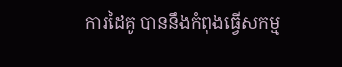ការដៃគូ បាននឹងកំពុងធ្វើសកម្ម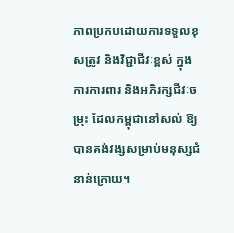ភាពប្រកបដោយការទទួលខុសត្រូវ និងវិជ្ជាជីវៈខ្ពស់ ក្នុងការការពារ និងអភិរក្សជីវៈចម្រុះ ដែលកម្ពុជានៅសល់ ឱ្យបានគង់វង្សសម្រាប់មនុស្សជំនាន់ក្រោយ។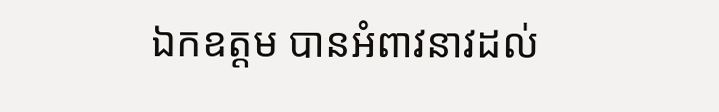ឯកឧត្ដម បានអំពាវនាវដល់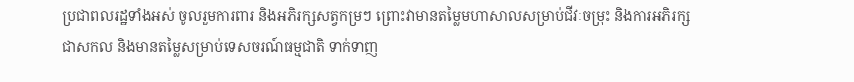ប្រជាពលរដ្ឋទាំងអស់ ចូលរួមការពារ និងអភិរក្សសត្វកម្រៗ ព្រោះវាមានតម្លៃមហាសាលសម្រាប់ជីវៈចម្រុះ និងការអភិរក្សជាសកល និងមានតម្លៃសម្រាប់ទេសចរណ៍ធម្មជាតិ ទាក់ទាញ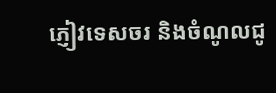ភ្ញៀវទេសចរ និងចំណូលជូ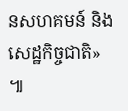នសហគមន៍ និងសេដ្ឋកិច្ចជាតិ» ៕